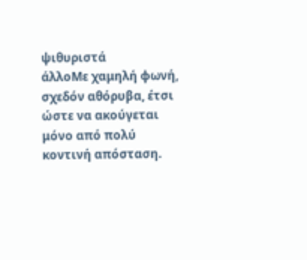ψιθυριστά
άλλοΜε χαμηλή φωνή, σχεδόν αθόρυβα, έτσι ώστε να ακούγεται μόνο από πολύ κοντινή απόσταση.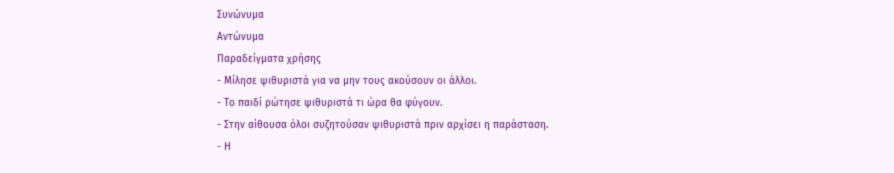Συνώνυμα
Αντώνυμα
Παραδείγματα χρήσης
- Μίλησε ψιθυριστά για να μην τους ακούσουν οι άλλοι.
- Το παιδί ρώτησε ψιθυριστά τι ώρα θα φύγουν.
- Στην αίθουσα όλοι συζητούσαν ψιθυριστά πριν αρχίσει η παράσταση.
- Η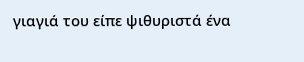γιαγιά του είπε ψιθυριστά ένα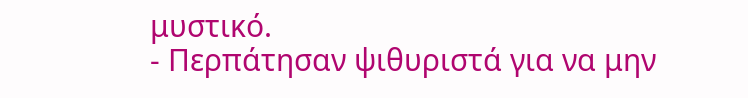μυστικό.
- Περπάτησαν ψιθυριστά για να μην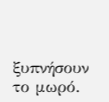ξυπνήσουν το μωρό.